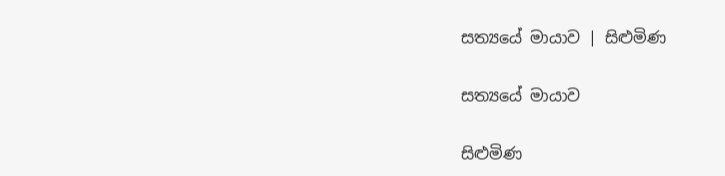සත්‍යයේ මායාව | සිළුමිණ

සත්‍යයේ මායාව

සිළුමිණ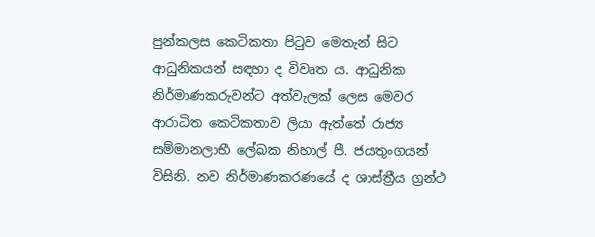පුන්කලස කෙටිකතා පිටුව මෙතැන් සිට ආධුනිකයන් සඳහා ද විවෘත ය. ආධුනික නිර්මාණකරුවන්ට අත්වැලක් ලෙස මෙවර ආරාධිත කෙටිකතාව ලියා ඇත්තේ රාජ්‍ය සම්මානලාභී ලේඛක නිහාල් පී. ජයතුංගයන් විසිනි. නව නිර්මාණකරණයේ ද ශාස්ත්‍රීය ග්‍රන්ථ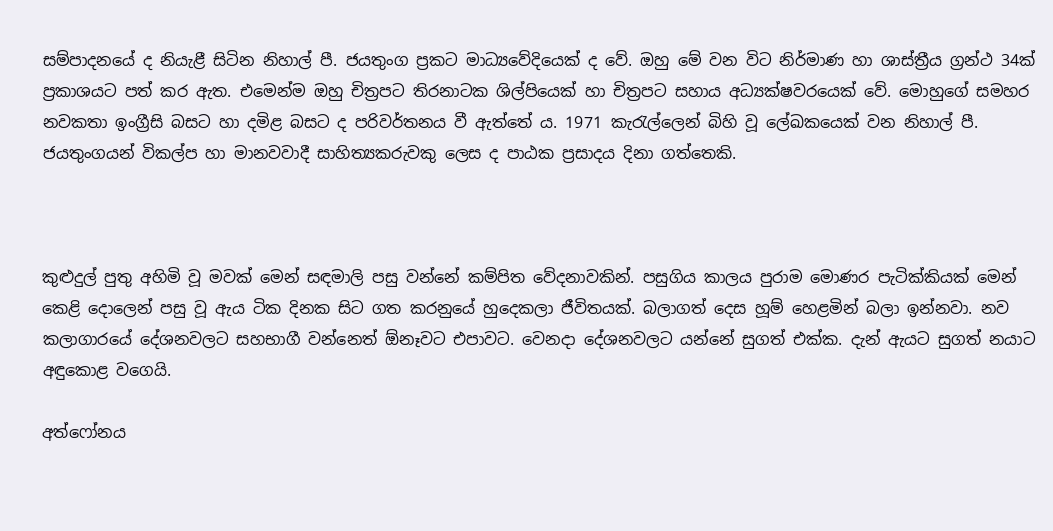සම්පාදනයේ ද නියැළී සිටින නිහාල් පී. ජයතුංග ප්‍රකට මාධ්‍යවේදියෙක් ද වේ. ඔහු මේ වන විට නිර්මාණ හා ශාස්ත්‍රීය ග්‍රන්ථ 34ක් ප්‍රකාශයට පත් කර ඇත. එමෙන්ම ඔහු චිත්‍රපට තිරනාටක ශිල්පියෙක් හා චිත්‍රපට සහාය අධ්‍යක්ෂවරයෙක් වේ. මොහුගේ සමහර නවකතා ඉංග්‍රීසි බසට හා දමිළ බසට ද පරිවර්තනය වී ඇත්තේ ය. 1971 කැරැල්ලෙන් බිහි වූ ලේඛකයෙක් වන නිහාල් පී. ජයතුංගයන් විකල්ප හා මානවවාදී සාහිත්‍යකරුවකු ලෙස ද පාඨක ප්‍රසාදය දිනා ගත්තෙකි.



කුළුදුල් පුතු අහිමි වූ මවක් මෙන් සඳමාලි පසු වන්නේ කම්පිත වේදනාවකින්. පසුගිය කාලය පුරාම මොණර පැටික්කියක් මෙන් කෙළි දොලෙන් පසු වූ ඇය ටික දිනක සිට ගත කරනුයේ හුදෙකලා ජීවිතයක්. බලාගත් දෙස හූම් හෙළමින් බලා ඉන්නවා. නව කලාගාරයේ දේශනවලට සහභාගී වන්නෙත් ඕනෑවට එපාවට. වෙනදා දේශනවලට යන්නේ සුගත් එක්ක. දැන් ඇයට සුගත් නයාට අඳුකොළ වගෙයි.

අත්ෆෝනය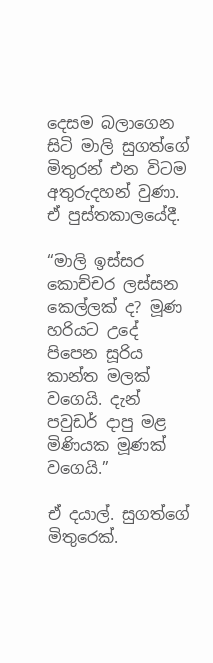දෙසම බලාගෙන සිටි මාලි සුගත්ගේ මිතුරන් එන විටම අතුරුදහන් වුණා. ඒ පුස්තකාලයේදී.

“මාලි ඉස්සර කොච්චර ලස්සන කෙල්ලක් ද? මූණ හරියට උදේ පිපෙන සූරිය කාන්ත මලක් වගෙයි. දැන් පවුඩර් දාපු මළ මිණියක මූණක් වගෙයි.”

ඒ දයාල්. සුගත්ගේ මිතුරෙක්.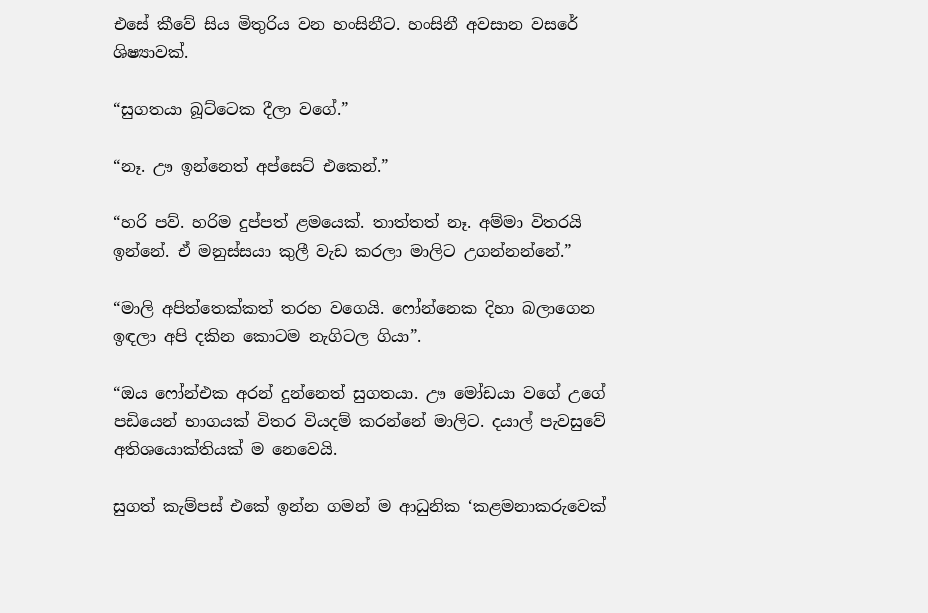එසේ කීවේ සිය මිතුරිය වන හංසිනීට. හංසිනී අවසාන වසරේ ශිෂ්‍යාවක්.

“සුගතයා බූට්ටෙක දීලා වගේ.”

“නෑ. ඌ ඉන්නෙත් අප්සෙට් එකෙන්.”

“හරි පව්. හරිම දුප්පත් ළමයෙක්. තාත්තත් නෑ. අම්මා විතරයි ඉන්නේ. ඒ මනුස්සයා කුලී වැඩ කරලා මාලිට උගන්නන්නේ.”

“මාලි අපිත්තෙක්කත් තරහ වගෙයි. ෆෝන්නෙක දිහා බලාගෙන ඉඳලා අපි දකින කොටම නැගිටල ගියා”.

“ඔය ෆෝන්එක අරන් දුන්නෙත් සුගතයා. ඌ මෝඩයා වගේ උගේ පඩියෙන් භාගයක් විතර වියදම් කරන්නේ මාලිට. දයාල් පැවසුවේ අතිශයොක්තියක් ම නෙවෙයි.

සුගත් කැම්පස් එකේ ඉන්න ගමන් ම ආධුනික ‘කළමනාකරුවෙක්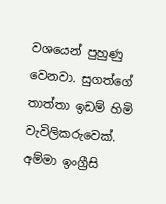වශයෙන් පුහුණු වෙනවා. සුගත්ගේ තාත්තා ඉඩම් හිමි වැවිලිකරුවෙක්. අම්මා ඉංග්‍රීසි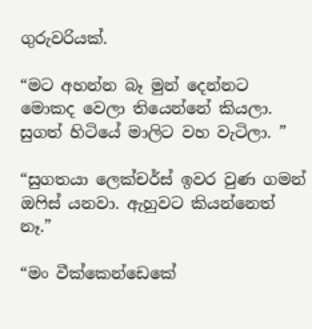ගුරුවරියක්.

“මට අහන්න බෑ මුන් දෙන්නට මොකද වෙලා තියෙන්නේ කියලා. සුගත් හිටියේ මාලිට වහ වැටිලා. ”

“සුගතයා ලෙක්චර්ස් ඉවර වුණ ගමන් ඔෆිස් යනවා. ඇහුව‍ට කියන්නෙත් නෑ.”

“මං වීක්කෙන්ඩෙකේ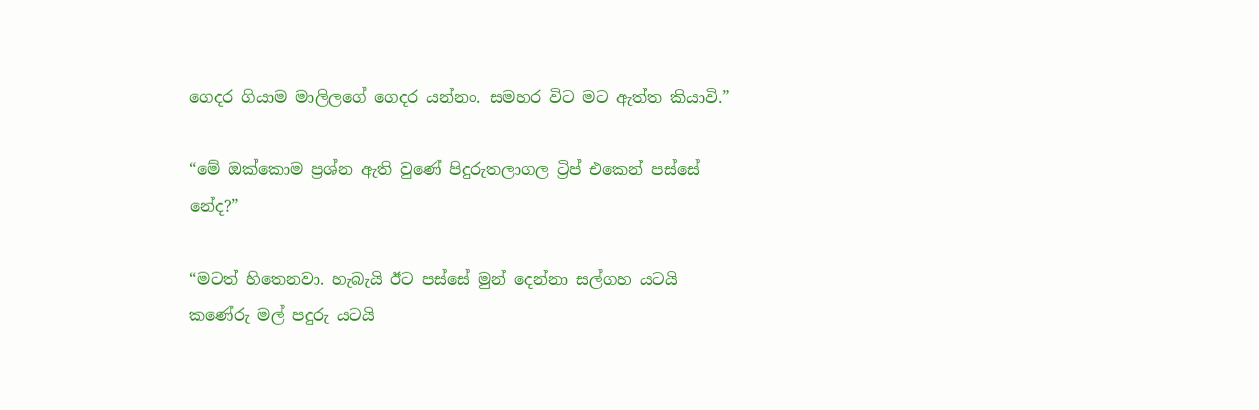ගෙදර ගියාම මාලිලගේ ගෙදර යන්නං. සමහර විට මට ඇත්ත කියාවි.”

“මේ ඔක්කොම ප්‍රශ්න ඇති වු‍ණේ පිදුරුතලාගල ට්‍රිප් එකෙන් පස්සේ නේද?”

“මටත් හිතෙනවා. හැබැයි ඊට පස්සේ මුන් දෙන්නා සල්ගහ යටයි කණේරු මල් පදුරු යටයි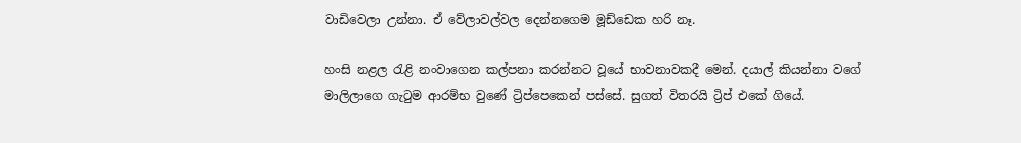වාඩිවෙලා උන්නා. ඒ වේලාවල්වල දෙන්නගෙම මූඩ්ඩෙක හරි නෑ.

හංසි නළල රැළි නංවාගෙන කල්පනා කරන්නට වූයේ භාවනාවකදී මෙන්. දයාල් කියන්නා වගේ මාලිලාගෙ ගැටුම ආරම්භ වුණේ ට්‍රිප්පෙකෙන් පස්සේ. සුගත් විතරයි ට්‍රිප් එකේ ගියේ.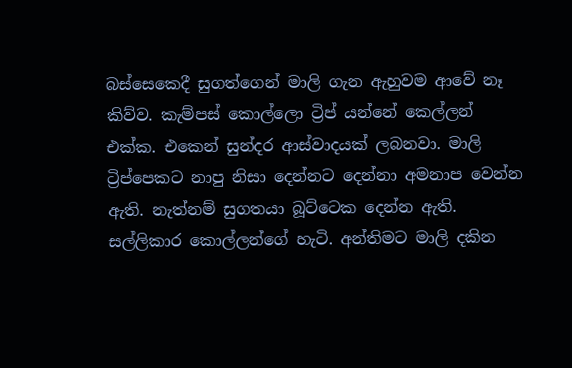බස්සෙකෙදී සුගත්ගෙන් මාලි ගැන ඇහුවම ආවේ නෑ කිව්ව. කැම්පස් කොල්ලො ට්‍රිප් යන්නේ කෙල්ලන් එක්ක. එකෙන් සුන්දර ආස්වාදයක් ලබනවා. මාලි ට්‍රිප්පෙකට නාපු නිසා දෙන්නට දෙන්නා අමනාප වෙන්න ඇති. නැත්නම් සුගතයා බූට්ටෙක දෙන්න ඇති. සල්ලිකාර කොල්ලන්ගේ හැටි. අන්තිමට මාලි දකින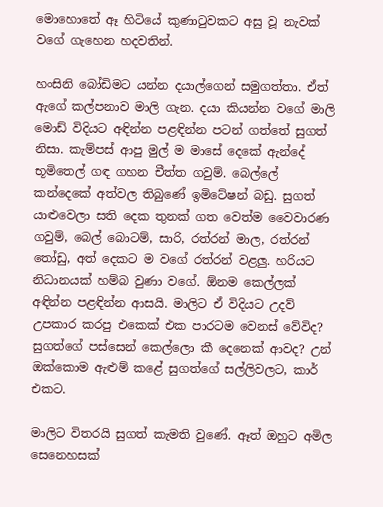මොහොතේ ඈ හිටි‍යේ කුණාටුවකට අසු වූ නැවක් වගේ ගැහෙන හදවතින්.

හංසිනි බෝඩිමට යන්න දයාල්ගෙන් සමුගත්තා. ඒත් ඇගේ කල්පනාව මාලි ගැන. දයා කියන්න වගේ මාලි මොඩ් විදියට අඳින්න පළඳින්න පටන් ගත්තේ සුගත් නිසා. කැම්පස් ආපු මුල් ම මාසේ දෙකේ ඇන්දේ භූමිතෙල් ගඳ ගහන චීත්ත ගවුම්. බෙල්ලේ කන්දෙකේ අත්වල තිබුණේ ඉමිටේෂන් බඩු. සුගත් යාළුවෙලා සති දෙක තුනක් ගත වෙත්ම වෛවාරණ ගවුම්, බෙල් බොටම්, සාරි, රත්රන් මාල, රත්රන් තෝඩු, අත් දෙකට ම වගේ රත්රන් වළලු. හරියට නිධානයක් හම්බ වුණා වගේ. ඕනම කෙල්ලක් අඳින්න පළඳින්න ආසයි. මාලිට ඒ විදියට උදව් උපකාර කරපු එකෙක් එක පාරටම වෙනස් වේවිද? සුගත්ගේ පස්සෙන් කෙල්ලො කී දෙනෙක් ආවද? උන් ඔක්කොම ඇළුම් කළේ සුගත්ගේ සල්ලිවලට, කාර් එකට.

මාලිට විතරයි සුගත් කැමති වුණේ. ඈත් ඔහුට අමිල සෙනෙහසක්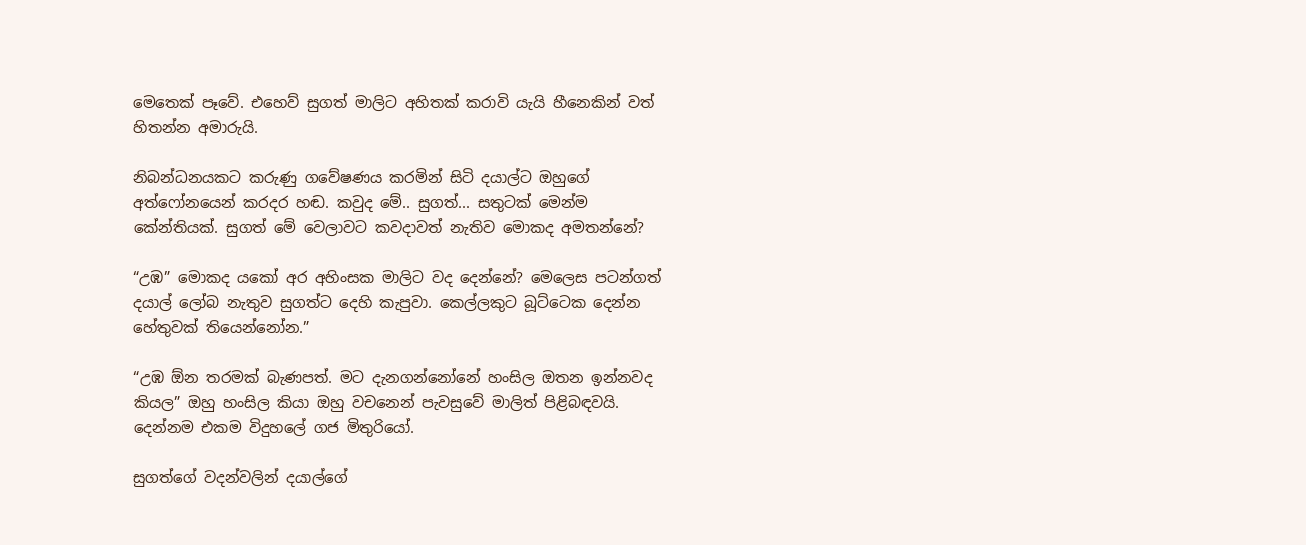මෙතෙක් පෑවේ. එහෙව් සුගත් මාලිට අහිතක් කරාවි යැයි හීනෙකින් වත් හිතන්න අමාරුයි.

නිබන්ධනයකට කරුණු ගවේෂණය කරමින් සිටි දයාල්ට ඔහුගේ අත්ෆෝනයෙන් කරදර හඬ. කවුද මේ.. සුගත්... සතුටක් මෙන්ම කේන්තියක්. සුගත් මේ වෙලාවට කවදාවත් නැතිව මොකද අමතන්නේ?

“උඹ” මොකද යකෝ අර අහිංසක මාලිට වද දෙන්නේ? මෙලෙස පටන්ගත් දයාල් ලෝබ නැතුව සුගත්ට දෙහි කැපුවා. කෙල්ලකුට බූට්ටෙක දෙන්න හේතුවක් තියෙන්නෝන.”

“උඹ ඕන තරමක් බැණපත්. මට දැනගන්නෝනේ හංසිල ඔතන ඉන්නවද කියල” ඔහු හංසිල කියා ඔහු වචනෙන් පැවසුවේ මාලිත් පිළිබඳවයි. දෙන්නම එකම විදුහලේ ගජ මිතුරියෝ.

සුගත්ගේ වදන්වලින් දයාල්ගේ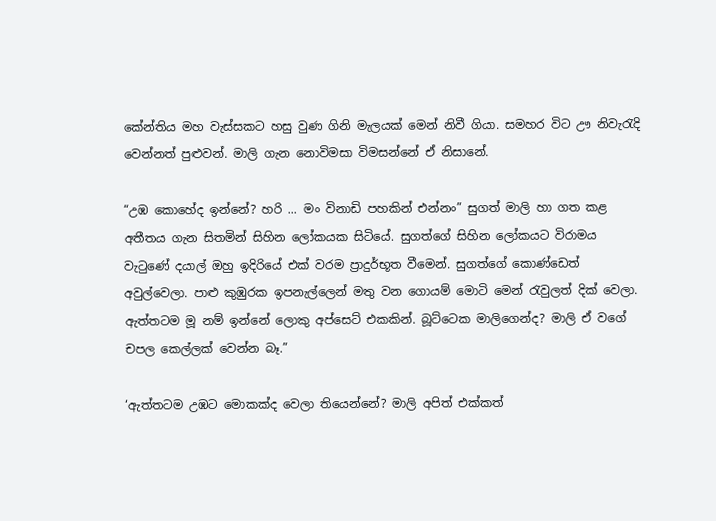කේන්තිය මහ වැස්සකට හසු වුණ ගිනි මැලයක් මෙන් නිවී ගියා. සමහර විට ඌ නිවැරැදි වෙන්නත් පුළුවන්. මාලි ගැන නොවිමසා විමසන්නේ ඒ නිසානේ.

“උඹ කොහේද ඉන්නේ? හරි ... මං විනාඩි පහකින් එන්නං” සුගත් මාලි හා ගත කළ අතීතය ගැන සිතමින් සිහින ලෝකයක සිටියේ. සුගත්ගේ සිහින ලෝකයට විරාමය වැටුණේ දයාල් ඔහු ඉදිරියේ එක් වරම ප්‍රාදුර්භූත වීමෙන්. සුගත්ගේ කොණ්ඩෙත් අවුල්වෙලා. පාළු කුඹුරක ඉපනැල්ලෙන් මතු වන ගොයම් මොටි මෙන් රැවුලත් දික් වෙලා. ඇත්තටම මූ නම් ඉන්නේ ලොකු අප්සෙට් එකකින්. බූට්ටෙක මාලිගෙන්ද? මාලි ඒ වගේ චපල කෙල්ලක් වෙන්න බෑ.”

‘ඇත්තටම උඹට මොකක්ද වෙලා තියෙන්නේ? මාලි අපිත් එක්කත්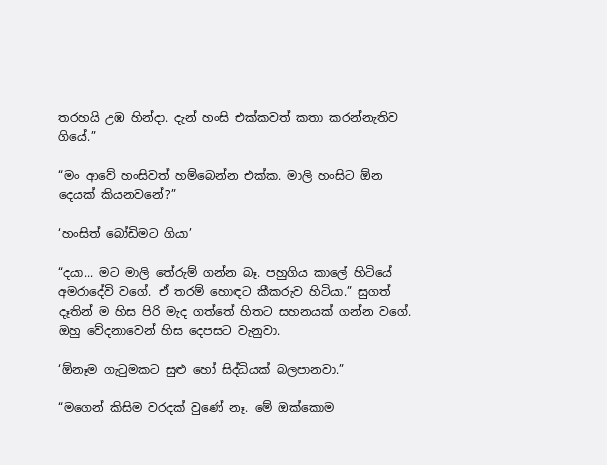තරහයි උඹ හින්දා. දැන් හංසි එක්කවත් කතා කරන්නැතිව ගියේ.”

“මං ආවේ හංසිවත් හම්බෙන්න එක්ක. මාලි හංසිට ඕන දෙයක් කියනවනේ?”

‘හංසිත් බෝඩිමට ගියා’

“දයා... මට මාලි තේරුම් ගන්න බෑ. පහුගිය කාලේ හිටියේ අමරාදේවි වගේ. ඒ තරම් හොඳට කීකරුව හිටියා.” සුගත් දෑතින් ම හිස පිරි මැද ගත්තේ හිතට සහනයක් ගන්න වගේ. ඔහු වේදනාවෙන් හිස දෙපසට වැනුවා.

‘ඕනෑම ගැටුමකට සුළු හෝ සිද්ධියක් බලපානවා.”

“මගෙන් කිසිම වරදක් වුණේ නෑ. මේ ඔක්කොම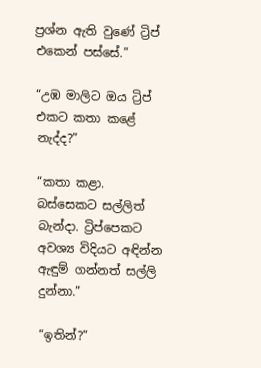ප්‍රශ්න ඇති වුණේ ට්‍රිප් එකෙන් පස්සේ.”

“උඹ මාලිට ඔය ට්‍රිප් එකට කතා කළේ නැද්ද?”

“කතා කළා. බස්සෙකට සල්ලිත් බැන්දා. ට්‍රිප්පෙකට අවශ්‍ය විදියට අඳින්න ඇඳුම් ගන්නත් සල්ලි දුන්නා.”

“ඉතින්?”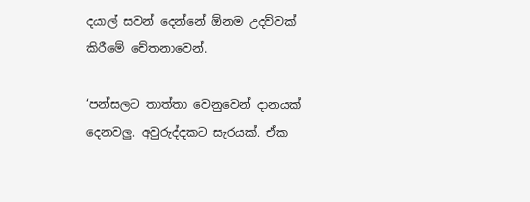දයාල් සවන් දෙන්නේ ඕනම උදව්වක් කිරීමේ චේතනාවෙන්.

‘පන්සලට තාත්තා වෙනුවෙන් දානයක් දෙනවලු. අවුරුද්දකට සැරයක්. ඒක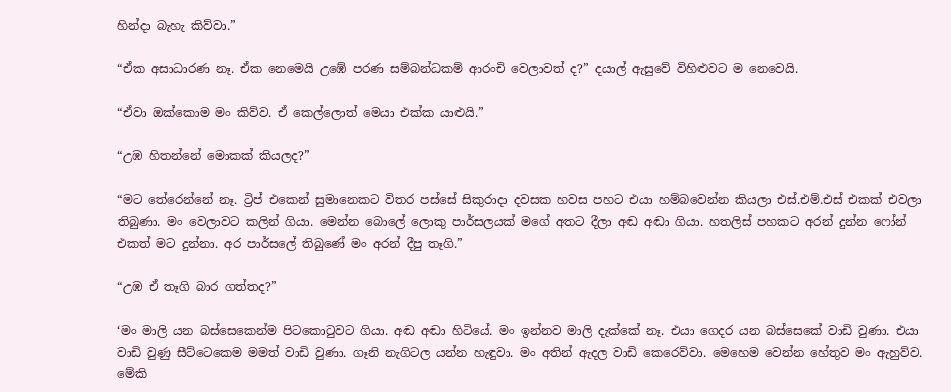හින්දා බැහැ කිව්වා.”

“ඒක අසාධාරණ නෑ. ඒක නෙමෙයි උඹේ පරණ සම්බන්ධකම් ආරංචි වෙලාවත් ද?” දයාල් ඇසුවේ විහිළුවට ම නෙවෙයි.

“ඒ‍වා ඔක්කොම මං කිව්ව. ඒ කෙල්ලොත් මෙයා එක්ක යාළුයි.”

“උඹ හිතන්නේ මොකක් කියලද?”

“මට තේරෙන්නේ නෑ. ට්‍රිප් එකෙන් සුමානෙකට විතර පස්සේ සිකුරාදා දවසක හවස පහට එයා හම්බවෙන්න කියලා එස්.එම්.එස් එකක් එවලා තිබුණා. මං වෙලාවට කලින් ගියා. මෙන්න බොලේ ලොකු පාර්සලයක් මගේ අතට දීලා අඬ අඬා ගියා. හතලිස් පහකට අරන් දුන්න ෆෝන් එකත් මට දුන්නා. අර පාර්සලේ තිබුණේ මං අරන් දීපු තෑගි.”

“උඹ ඒ තෑගි බාර ගත්තද?”

‘මං මාලි යන බස්සෙකෙන්ම පිටකොටුවට ගියා. අඬ අඬා හිටියේ. මං ඉන්නව මාලි දැක්කේ නෑ. එයා ගෙදර යන බස්සෙකේ වාඩි වුණා. එයා වාඩි වුණු සීට්ටෙකෙම මමත් වාඩි වුණා. ගෑනි නැගිටල යන්න හැඳුවා. මං අතින් ඇදල වාඩි කෙරෙව්වා. මෙහෙම වෙන්න හේතුව මං ඇහුව්ව. මේකි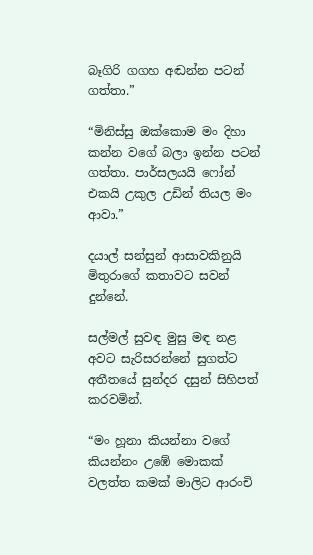බෑගිරි ගගහ අඬන්න පටන් ගත්තා.”

“මිනිස්සු ඔක්කොම මං දිහා කන්න වගේ බලා ඉන්න පටන් ගත්තා. පාර්සලයයි ෆෝන් එකයි උකුල උඩින් තියල මං ආවා.”

දයාල් සන්සුන් ආසාවකිනුයි මිතුරාගේ කතාවට සවන් දුන්නේ.

සල්මල් සුවඳ මුසු මඳ නළ අවට සැරිසරන්නේ සුගත්ට අතීතයේ සුන්දර දසුන් සිහිපත් කරවමින්.

“මං හූනා කියන්නා වගේ කියන්නං උඹේ මොකක් වලත්ත කමක් මාලිට ආරංචි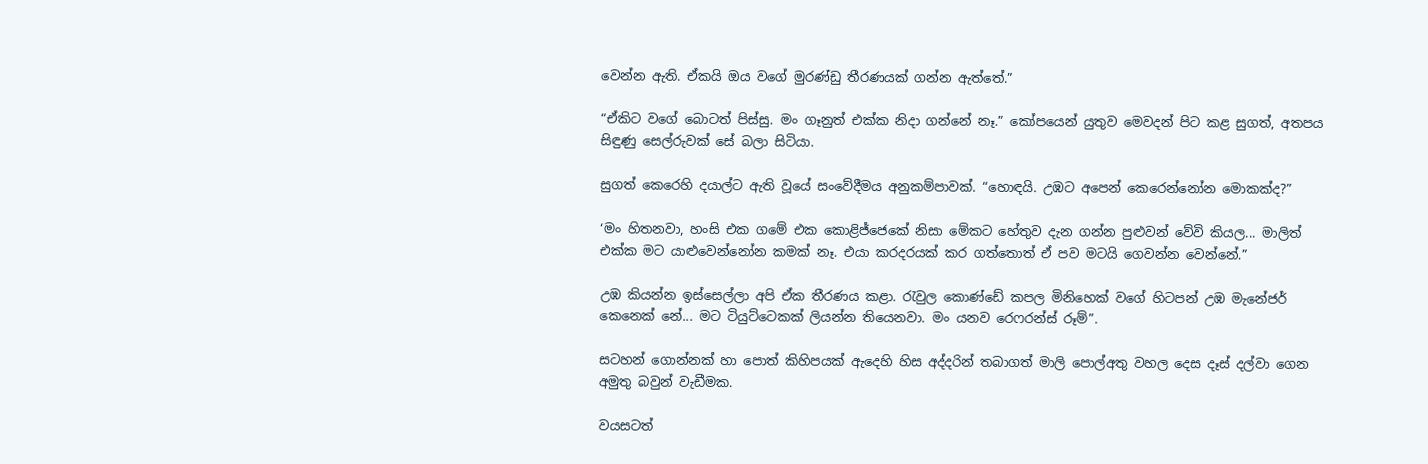වෙන්න ඇති. ඒකයි ඔය වගේ මුරණ්ඩු තීරණයක් ගන්න ඇත්තේ.”

“ඒකිට වගේ බොටත් පිස්සු. මං ගෑනුත් එක්ක නිදා ගන්නේ නෑ.” කෝපයෙන් යුතුව මෙවදන් පිට කළ සුගත්, අතපය සිඳුණු සෙල්රුවක් සේ බලා සිටියා.

සුගත් කෙරෙහි දයාල්ට ඇති වූයේ සංවේදීමය අනුකම්පාවක්. “හොඳයි. උඹට අපෙන් කෙරෙන්නෝන මොකක්ද?”

‘මං හිතනවා, හංසි එක ගමේ එක කොළිජ්ජෙකේ නිසා මේකට හේතුව දැන ගන්න පුළුවන් වේවි කියල... මාලිත් එක්ක මට යාළුවෙන්නෝන කමක් නෑ. එයා කරදරයක් කර ගත්තොත් ඒ පව මටයි ගෙවන්න වෙන්නේ.”

උඹ කියන්න ඉස්සෙල්ලා අපි ඒක තීරණය කළා. රැවුල කොණ්ඩේ කපල මිනිහෙක් වගේ හිටපන් උඹ මැනේජර් කෙනෙක් නේ... මට ටියුට්ටෙකක් ලියන්න තියෙනවා. මං යනව රෙෆරන්ස් රූම්”.

සටහන් ගොන්නක් හා ‍පොත් කිහිපයක් ඇදෙහි හිස අද්දරින් තබාගත් මාලි පොල්අතු වහල දෙස දෑස් දල්වා ගෙන අමුතු බවුන් වැඩීමක.

වයසටත්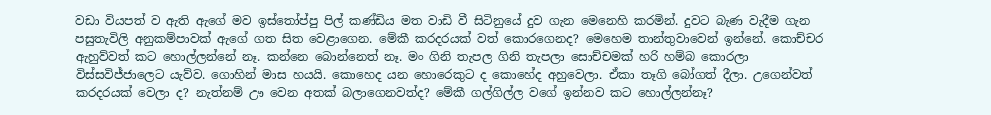වඩා වියපත් ව ඇති ඇගේ මව ඉස්තෝප්පු පිල් කණ්ඩිය මත වාඩි වී සිටිනුයේ දුව ගැන මෙනෙහි කරමින්. දුවට බැණ වැදීම ගැන පසුතැවිලි අනුකම්පාවක් ඇගේ ගත සිත වෙළාගෙන. මේකී කරදරයක් වත් කොරගෙනද? මෙහෙම තාන්තුවාවෙන් ඉන්නේ. කොච්චර ඇහුව්වත් කට හොල්ලන්නේ නෑ. කන්නෙ බොන්නෙත් නෑ. මං ගිනි තැපල ගිනි තැපලා සොච්චමක් හරි හම්බ කොරලා විස්සවිජ්ජාලෙට යැව්ව. ගොහින් මාස හයයි. කොහෙද යන හොරෙකුට ද කොහේද අහුවෙලා. ඒකා තෑගි බෝගත් දීලා. උගෙන්වත් කරදරයක් වෙලා ද? නැත්නම් ඌ වෙන අතක් බලාගෙනවත්ද? මේකී ගල්ගිල්ල වගේ ඉන්නව කට හොල්ලන්නෑ?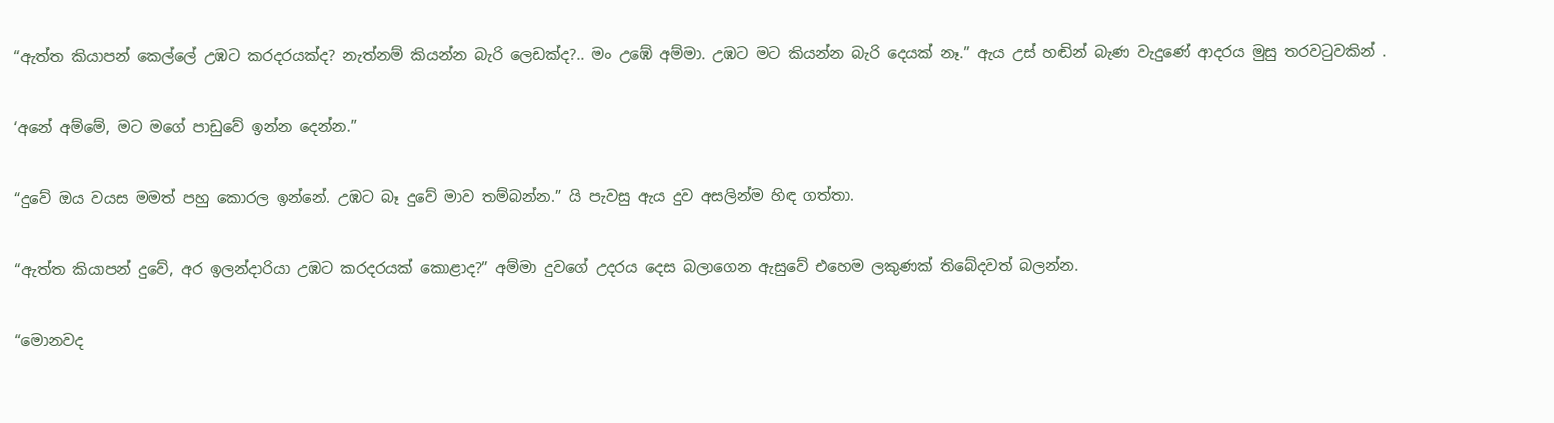“ඇත්ත කියාපන් කෙල්ලේ උඹට කරදරයක්ද? නැත්නම් කියන්න බැරි ලෙඩක්ද?.. මං උඹේ අම්මා. උඹට මට කියන්න බැරි දෙයක් නෑ.” ඇය උස් හඬින් බැණ වැදුණේ ආදරය මුසු තරවටුවකින් .

‘අනේ අම්මේ, මට මගේ පාඩුවේ ඉන්න දෙන්න.”

“දුවේ ඔය වයස මමත් පහු කොරල ඉන්නේ. උඹට බෑ දුවේ මාව තම්බන්න.” යි පැවසු ඇය දුව අසලින්ම හිඳ ගත්තා.

“ඇත්ත කියාපන් දුවේ, අර ඉලන්දාරියා උඹට කරදරයක් කොළාද?” අම්මා දුවගේ උදරය දෙස බලාගෙන ඇසුවේ එහෙම ලකුණක් තිබේදවත් බලන්න.

“මොනවද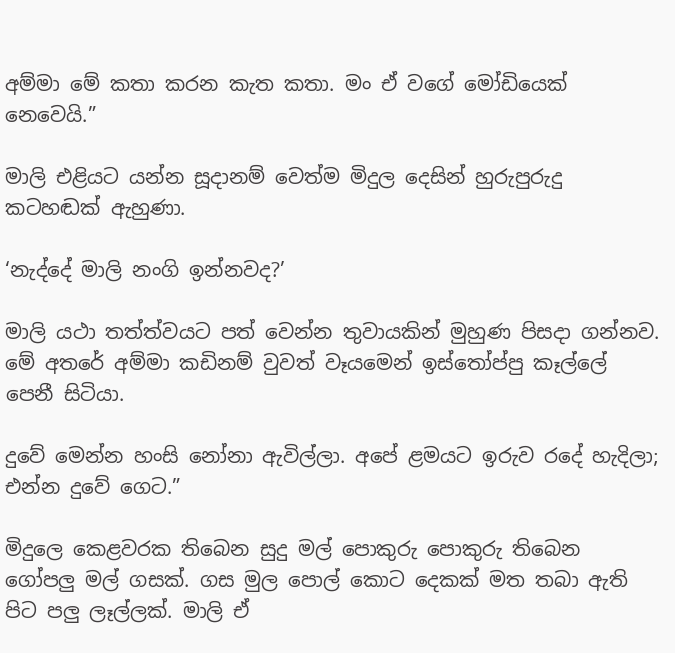අම්මා මේ කතා කරන කැත කතා. මං ඒ වගේ මෝඩියෙක් නෙවෙයි.”

මාලි එළියට යන්න සූදානම් වෙත්ම මිදුල දෙසින් හුරුපුරුදු කටහඬක් ඇහුණා.

‘නැද්දේ මාලි නංගි ඉන්නවද?’

මාලි යථා තත්ත්වයට පත් වෙන්න තුවායකින් මුහුණ පිසදා ගන්නව. මේ අතරේ අම්මා කඩිනම් වුවත් වෑයමෙන් ඉස්තෝප්පු කෑල්ලේ පෙනී සිටියා.

දුවේ මෙන්න හංසි නෝනා ඇවිල්ලා. අපේ ළමයට ඉරුව රදේ හැදිලා; එන්න දුවේ ගෙට.”

මිදුලෙ කෙළවරක තිබෙන සුදු මල් පොකුරු පොකුරු තිබෙන ගෝපලු මල් ගසක්. ගස මුල පොල් කොට දෙකක් මත තබා ඇති පිට පලු ලෑල්ලක්. මාලි ඒ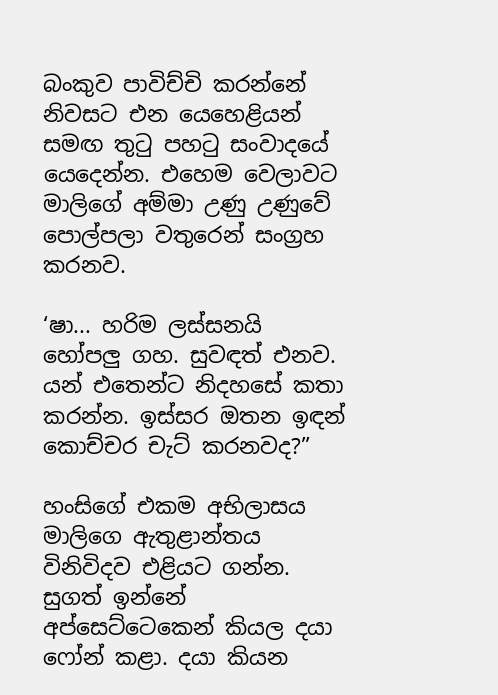බංකුව පාවිච්චි කරන්නේ නිවසට එන යෙහෙළියන් සමඟ තුටු පහටු සංවාදයේ යෙදෙන්න. එහෙම වෙලාවට මාලිගේ අම්මා උණු උණුවේ පොල්පලා වතුරෙන් සංග්‍රහ කරනව.

‘ෂා... හරිම ලස්සනයි හෝපලු ගහ. සුවඳත් එනව. යන් එතෙන්ට නිදහසේ කතා කරන්න. ඉස්සර ඔතන ඉඳන් කොච්චර චැට් කරනවද?”

හංසිගේ එකම අභිලාසය මාලිගෙ ඇතුළාන්තය විනිවිදව එළියට ගන්න. සුගත් ඉන්නේ අප්සෙට්ටෙකෙන් කියල දයා ෆෝන් කළා. දයා කියන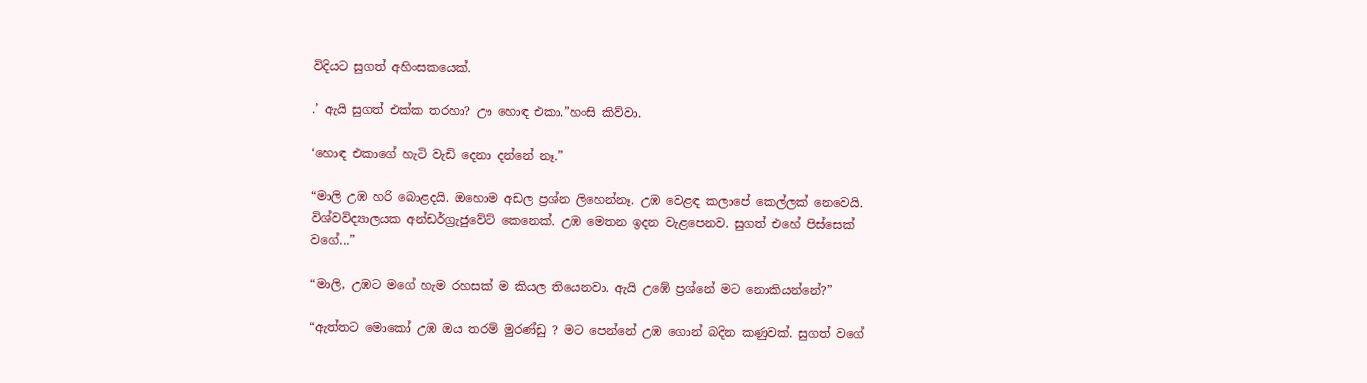විදියට සුගත් අහිංසකයෙක්.

.’ ඇයි සුගත් එක්ක තරහා? ඌ හොඳ එකා.”හංසි කිව්වා.

‘හොඳ එකාගේ හැටි වැඩි දෙනා දන්නේ නෑ.”

“මාලි උඹ හරි බොළදයි. ඔහොම අඩල ප්‍රශ්න ලිහෙන්නෑ. උඹ වෙළඳ කලාපේ කෙල්ලක් නෙවෙයි. විශ්වවිද්‍යාලයක අන්ඩර්ග්‍රැජුවේට් කෙනෙක්. උඹ මෙතන ඉදන වැළපෙනව. සුගත් එහේ පිස්සෙක් වගේ...”

“මාලි, උඹට මගේ හැම රහසක් ම කියල තියෙනවා. ඇයි උඹේ ප්‍රශ්නේ මට නොකියන්නේ?”

“ඇත්තට මොකෝ උඹ ඔය තරම් මුරණ්ඩු ? මට පෙන්නේ උඹ ගොන් බදින කණුවක්. සුගත් වගේ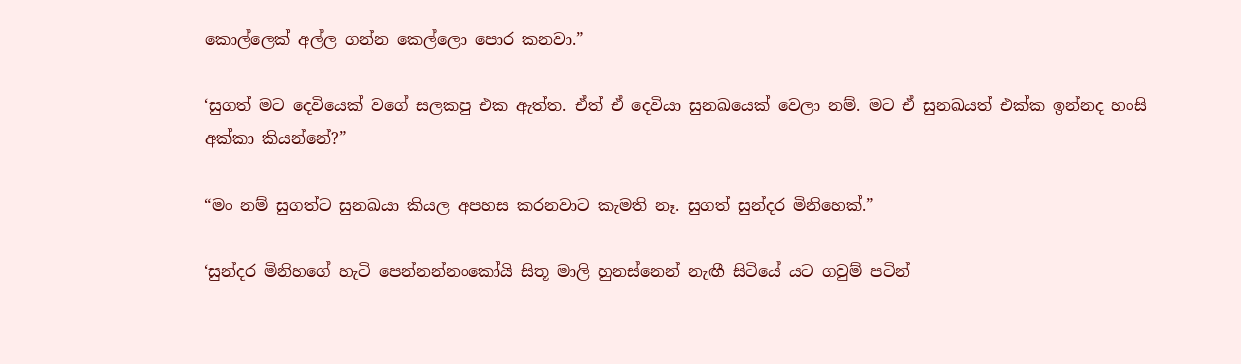කොල්ලෙක් අල්ල ගන්න කෙල්ලො පොර කනවා.”

‘සුගත් මට දෙවියෙක් වගේ සලකපු එක ඇත්ත. ඒත් ඒ දෙවියා සුනඛයෙක් වෙලා නම්. මට ඒ සුනඛයත් එක්ක ඉන්නද හංසි අක්කා කියන්නේ‍?”

“මං නම් සුගත්ට සුනඛයා කියල අපහස කරනවාට කැමති නෑ. සුගත් සුන්දර මිනිහෙක්.”

‘සුන්දර මිනිහගේ හැටි පෙන්නන්නංකෝයි සිතූ මාලි හුනස්නෙන් නැඟී සිටියේ යට ගවුම් පටින්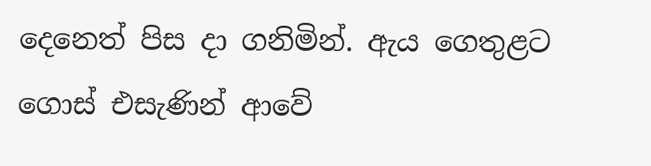දෙනෙත් පිස දා ගනිමින්. ඇය ගෙතුළට ගොස් එසැණින් ආවේ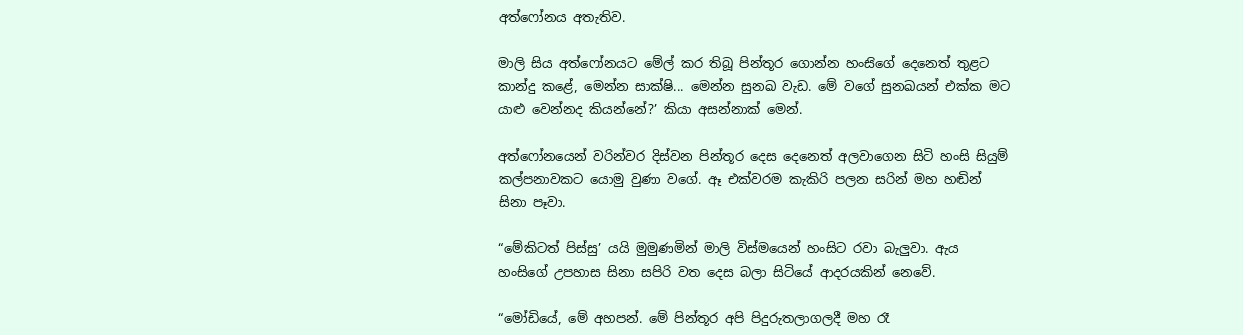අත්ෆෝනය අතැතිව.

මාලි සිය අත්ෆෝනයට මේල් කර තිබූ පින්තූර ගොන්න හංස‍ිගේ දෙනෙත් තුළට කාන්දු කළේ, මෙන්න සාක්ෂි... මෙන්න සුනඛ වැඩ. මේ වගේ සුනඛයන් එක්ක මට යාළු වෙන්නද කියන්නේ?’ කියා අසන්නාක් මෙන්.

අත්ෆෝනයෙන් වරින්වර දිස්වන පින්තූර දෙස දෙනෙත් අලවාගෙන සිටි හංසි සියුම් කල්පනාවකට යොමු වුණා වගේ. ඈ එක්වරම කැකිරි පලන සරින් මහ හඬින් සිනා පෑවා.

“මේකිටත් පිස්සු’ යයි මුමුණමින් මාලි විස්මයෙන් හංසිට රවා බැලුවා. ඇය හංසිගේ උපහාස සිනා සපිරි වත දෙස බලා සිටියේ ආදරයකින් නෙවේ.

“මෝඩියේ, මේ අහපන්. මේ පින්තූර අපි පිදුරුතලාගලදී මහ රෑ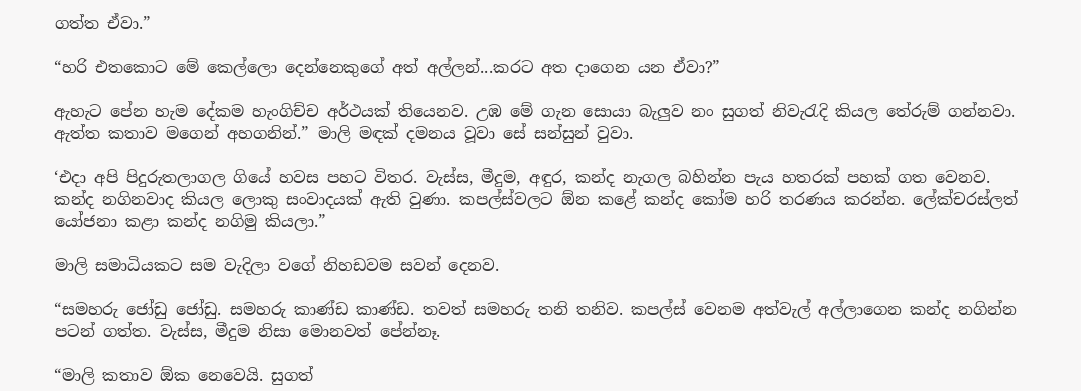ගත්ත ඒවා.”

“හරි එතකොට මේ කෙල්ලො දෙන්නෙකුගේ අත් අල්ලන්...කරට අත දාගෙන යන ඒවා?”

ඇහැට පේන හැම දේකම හැංගිච්ච අර්ථයක් තියෙනව. උඹ මේ ගැන සොයා බැලුව නං සුගත් නිවැරැදි කියල තේරුම් ගන්නවා. ඇත්ත කතාව මගෙන් අහගනින්.” මාලි මඳක් දමනය වූවා සේ සන්සුන් වුවා.

‘එදා අපි පිදුරුතලාගල ගියේ හවස පහට විතර. වැස්ස, මීදුම, අඳුර, කන්ද නැගල බහින්න පැය හතරක් පහක් ගත වෙනව. කන්ද නගිනවාද කියල ලොකු සංවාදයක් ඇති වුණා. කපල්ස්වලට ඕන කළේ කන්ද කෝම හරි තරණය කරන්න. ලේක්චරස්ලත් යෝජනා කළා කන්ද නගිමු කියලා.”

මාලි සමාධියකට සම වැදිලා වගේ නිහඩවම සවන් දෙනව.

“සමහරු ජෝඩු ජෝඩු. සමහරු කාණ්ඩ කාණ්ඩ. තවත් සමහරු තනි තනිව. කපල්ස් වෙනම අත්වැල් අල්ලාගෙන කන්ද නගින්න පටන් ගත්ත. වැස්ස, මීදුම නිසා මොනවත් පේන්නෑ.

“මාලි කතාව ඕක නෙවෙයි. සුගත්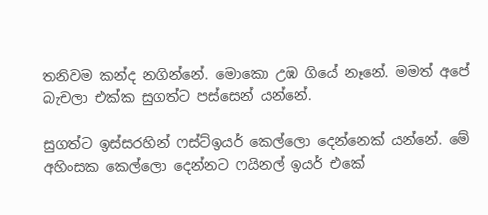තනිවම කන්ද නගින්නේ. මොකො උඹ ගියේ නෑනේ. මමත් අපේ බැචලා එක්ක සුගත්ට පස්සෙන් යන්නේ.

සුගත්ට ඉස්සරහින් ෆස්ට්ඉයර් කෙල්ලො දෙන්නෙක් යන්නේ. මේ අහිංසක කෙල්ලො දෙන්නට ෆයිනල් ඉයර් එකේ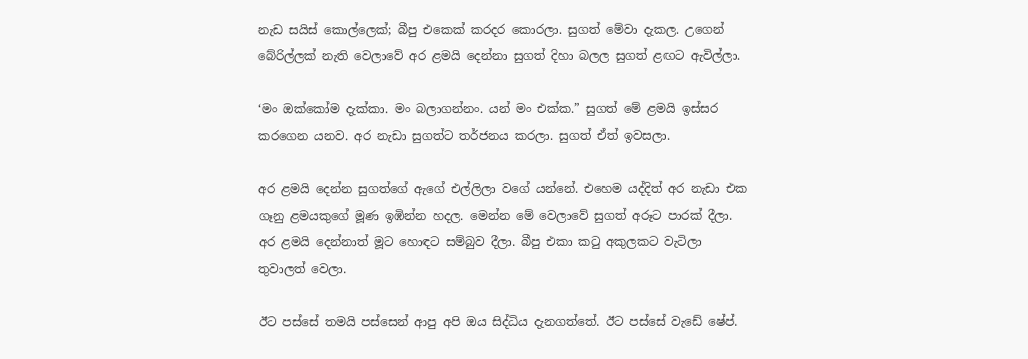නැඩ සයිස් කොල්ලෙක්; බීපු එකෙක් කරදර කොරලා. සුගත් මේවා දැකල. උගෙන් බේරිල්ලක් නැති වෙලාවේ අර ළමයි දෙන්නා සුගත් දිහා බලල සුගත් ළඟට ඇවිල්ලා.

‘මං ඔක්කෝම දැක්කා. මං බලාගන්නං. යන් මං එක්ක.” සුගත් මේ ළමයි ඉස්සර කරගෙන යනව. අර නැඩා සුගත්ට තර්ජනය කරලා. සුගත් ඒත් ඉවසලා.

අර ළමයි දෙන්න සුගත්ගේ ඇගේ එල්ලිලා වගේ යන්නේ. එහෙම යද්දිත් අර නැඩා එක ගෑනු ළමයකුගේ මූණ ඉඹින්න හදල. මෙන්න මේ වෙලාවේ සුගත් අරූට පාරක් දීලා. අර ළමයි දෙන්නාත් මූට හොඳට සම්බුව දීලා. බීපු එකා කටු අකුලකට වැටිලා තුවාලත් වෙලා.

ඊට පස්සේ තමයි පස්සෙන් ආපු අපි ඔය සිද්ධිය දැනගත්තේ. ඊට පස්සේ වැඩේ ෂේප්.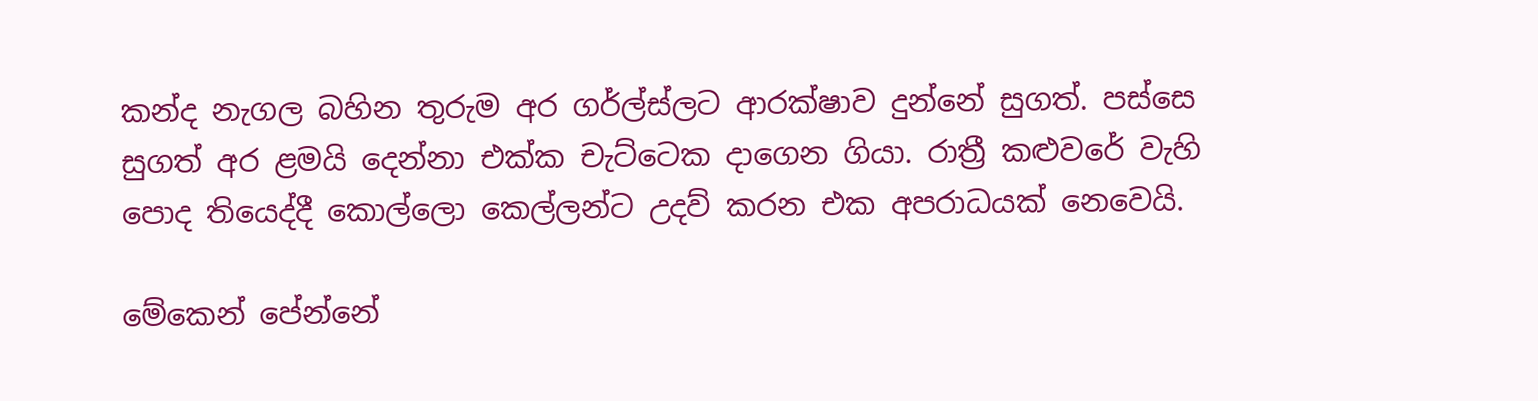කන්ද නැගල බහින තුරුම අර ගර්ල්ස්ලට ආරක්ෂාව දුන්නේ සුගත්. පස්සෙ සුගත් අර ළමයි දෙන්නා එක්ක චැට්ටෙක දාගෙන ගියා. රාත්‍රී කළුවරේ වැහි පොද තියෙද්දී කොල්ලො කෙල්ලන්ට උදව් කරන එක අපරාධයක් නෙවෙයි.

මේකෙන් පේන්නේ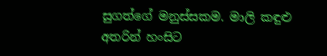සුගත්ගේ මනුස්සකම. මාලි කඳුළු අතරින් හංසිට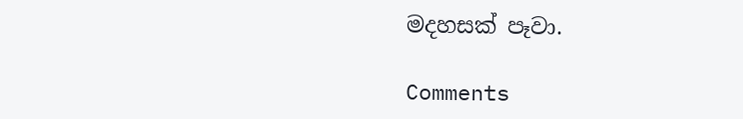මදහසක් පෑවා.

Comments